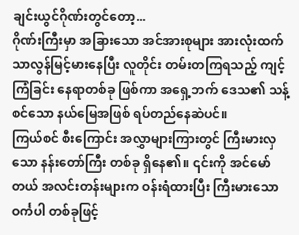ချင်းယွင်ဂိုဏ်းတွင်တော့...
ဂိုဏ်းကြီးမှာ အခြားသော အင်အားစုများ အားလုံးထက် သာလွန်မြင့်မားနေပြီး လူတိုင်း တမ်းတကြရသည့် ကျင့်ကြံခြင်း နေရာတစ်ခု ဖြစ်ကာ အရှေ့ဘက် ဒေသ၏ သန့်စင်သော နယ်မြေအဖြစ် ရပ်တည်နေဆဲပင်။
ကြယ်စင် စီးကြောင်း အလွှာများကြားတွင် ကြီးမားလှသော နန်းတော်ကြီး တစ်ခု ရှိနေ၏။ ၎င်းကို အင်မော်တယ် အလင်းတန်းများက ဝန်းရံထားပြီး ကြီးမားသော ဝင်္ကပါ တစ်ခုဖြင့်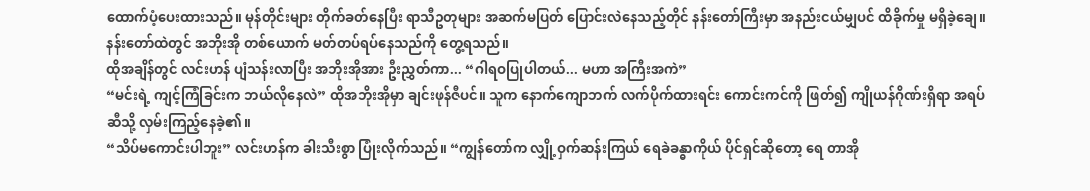ထောက်ပံ့ပေးထားသည်။ မုန်တိုင်းများ တိုက်ခတ်နေပြီး ရာသီဥတုများ အဆက်မပြတ် ပြောင်းလဲနေသည့်တိုင် နန်းတော်ကြီးမှာ အနည်းငယ်မျှပင် ထိခိုက်မှု မရှိခဲ့ချေ။
နန်းတော်ထဲတွင် အဘိုးအို တစ်ယောက် မတ်တပ်ရပ်နေသည်ကို တွေ့ရသည်။
ထိုအချိန်တွင် လင်းဟန် ပျံသန်းလာပြီး အဘိုးအိုအား ဦးညွှတ်ကာ... “ဂါရဝပြုပါတယ်... မဟာ အကြီးအကဲ”
“မင်းရဲ့ ကျင့်ကြံခြင်းက ဘယ်လိုနေလဲ” ထိုအဘိုးအိုမှာ ချင်းဖုန်ဇီပင်။ သူက နောက်ကျောဘက် လက်ပိုက်ထားရင်း ကောင်းကင်ကို ဖြတ်၍ ကျိုယန်ဂိုဏ်းရှိရာ အရပ်ဆီသို့ လှမ်းကြည့်နေခဲ့၏။
“သိပ်မကောင်းပါဘူး” လင်းဟန်က ခါးသီးစွာ ပြုံးလိုက်သည်။ “ကျွန်တော်က လျှို့ဝှက်ဆန်းကြယ် ရေခဲခန္ဓာကိုယ် ပိုင်ရှင်ဆိုတော့ ရေ တာအို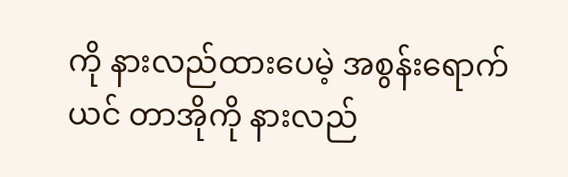ကို နားလည်ထားပေမဲ့ အစွန်းရောက် ယင် တာအိုကို နားလည်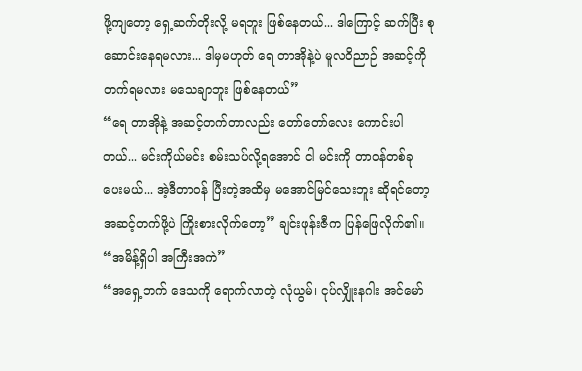ဖို့ကျတော့ ရှေ့ဆက်တိုးလို့ မရဘူး ဖြစ်နေတယ်... ဒါကြောင့် ဆက်ပြီး စုဆောင်းနေရမလား... ဒါမှမဟုတ် ရေ တာအိုနဲ့ပဲ မူလဝိညာဉ် အဆင့်ကို တက်ရမလား မသေချာဘူး ဖြစ်နေတယ်”
“ရေ တာအိုနဲ့ အဆင့်တက်တာလည်း တော်တော်လေး ကောင်းပါတယ်... မင်းကိုယ်မင်း စမ်းသပ်လို့ရအောင် ငါ မင်းကို တာဝန်တစ်ခု ပေးမယ်... အဲ့ဒီတာဝန် ပြီးတဲ့အထိမှ မအောင်မြင်သေးဘူး ဆိုရင်တော့ အဆင့်တက်ဖို့ပဲ ကြိုးစားလိုက်တော့” ချင်းဖုန်းဇီက ပြန်ဖြေလိုက်၏။
“အမိန့်ရှိပါ အကြီးအကဲ”
“အရှေ့ဘက် ဒေသကို ရောက်လာတဲ့ လုံယွမ်၊ ငုပ်လျှိုးနဂါး အင်မော်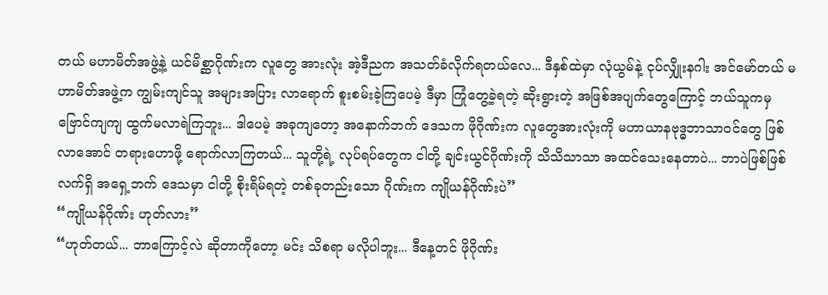တယ် မဟာမိတ်အဖွဲ့နဲ့ ယင်မိစ္ဆာဂိုဏ်းက လူတွေ အားလုံး အဲ့ဒီညက အသတ်ခံလိုက်ရတယ်လေ... ဒီနှစ်ထဲမှာ လုံယွမ်နဲ့ ငုပ်လျှိုးနဂါး အင်မော်တယ် မဟာမိတ်အဖွဲ့က ကျွမ်းကျင်သူ အများအပြား လာရောက် စူးစမ်းခဲ့ကြပေမဲ့ ဒီမှာ ကြုံတွေ့ခဲ့ရတဲ့ ဆိုးရွားတဲ့ အဖြစ်အပျက်တွေကြောင့် ဘယ်သူကမှ ဗြောင်ကျကျ ထွက်မလာရဲကြဘူး... ဒါပေမဲ့ အခုကျတော့ အနောက်ဘက် ဒေသက ဖိုဂိုဏ်းက လူတွေအားလုံးကို မဟာယာနဗုဒ္ဓဘာသာဝင်တွေ ဖြစ်လာအောင် တရားဟောဖို့ ရောက်လာကြတယ်... သူတို့ရဲ့ လုပ်ရပ်တွေက ငါတို့ ချင်းယွင်ဂိုဏ်းကို သိသိသာသာ အထင်သေးနေတာပဲ... ဘာပဲဖြစ်ဖြစ် လက်ရှိ အရှေ့ဘက် ဒေသမှာ ငါတို့ စိုးရိမ်ရတဲ့ တစ်ခုတည်းသော ဂိုဏ်းက ကျိုယန်ဂိုဏ်းပဲ”
“ကျိုယန်ဂိုဏ်း ဟုတ်လား”
“ဟုတ်တယ်... ဘာကြောင့်လဲ ဆိုတာကိုတော့ မင်း သိစရာ မလိုပါဘူး... ဒီနေ့တင် ဖိုဂိုဏ်း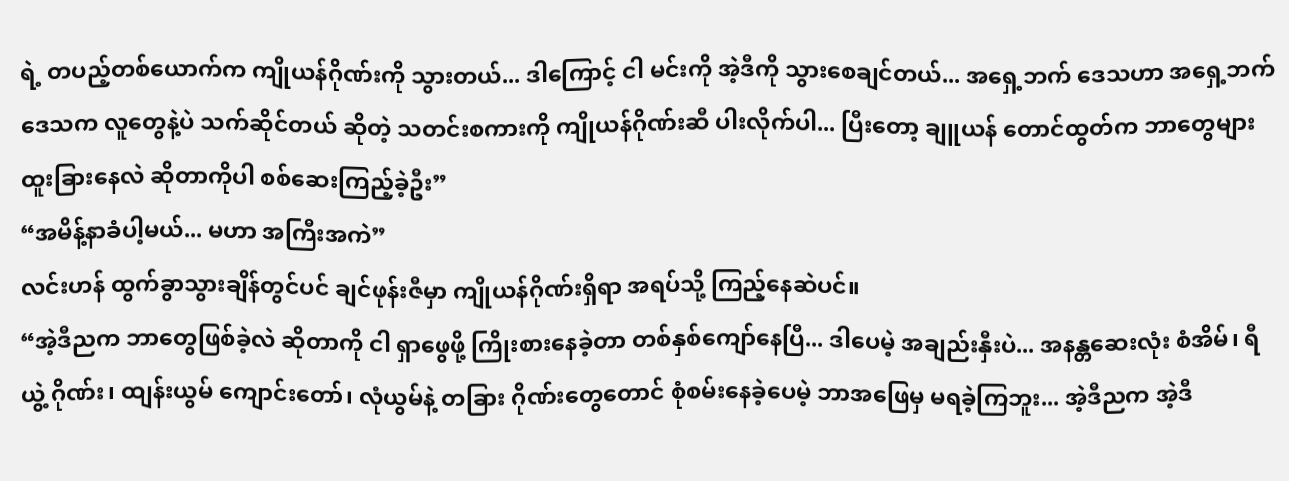ရဲ့ တပည့်တစ်ယောက်က ကျိုယန်ဂိုဏ်းကို သွားတယ်... ဒါကြောင့် ငါ မင်းကို အဲ့ဒီကို သွားစေချင်တယ်... အရှေ့ဘက် ဒေသဟာ အရှေ့ဘက် ဒေသက လူတွေနဲ့ပဲ သက်ဆိုင်တယ် ဆိုတဲ့ သတင်းစကားကို ကျိုယန်ဂိုဏ်းဆီ ပါးလိုက်ပါ... ပြီးတော့ ချူယန် တောင်ထွတ်က ဘာတွေများ ထူးခြားနေလဲ ဆိုတာကိုပါ စစ်ဆေးကြည့်ခဲ့ဦး”
“အမိန့်နာခံပါ့မယ်... မဟာ အကြီးအကဲ”
လင်းဟန် ထွက်ခွာသွားချိန်တွင်ပင် ချင်ဖုန်းဇီမှာ ကျိုယန်ဂိုဏ်းရှိရာ အရပ်သို့ ကြည့်နေဆဲပင်။
“အဲ့ဒီညက ဘာတွေဖြစ်ခဲ့လဲ ဆိုတာကို ငါ ရှာဖွေဖို့ ကြိုးစားနေခဲ့တာ တစ်နှစ်ကျော်နေပြီ... ဒါပေမဲ့ အချည်းနှီးပဲ... အနန္တဆေးလုံး စံအိမ်၊ ရီယွဲ့ ဂိုဏ်း၊ ထျန်းယွမ် ကျောင်းတော်၊ လုံယွမ်နဲ့ တခြား ဂိုဏ်းတွေတောင် စုံစမ်းနေခဲ့ပေမဲ့ ဘာအဖြေမှ မရခဲ့ကြဘူး... အဲ့ဒီညက အဲ့ဒီ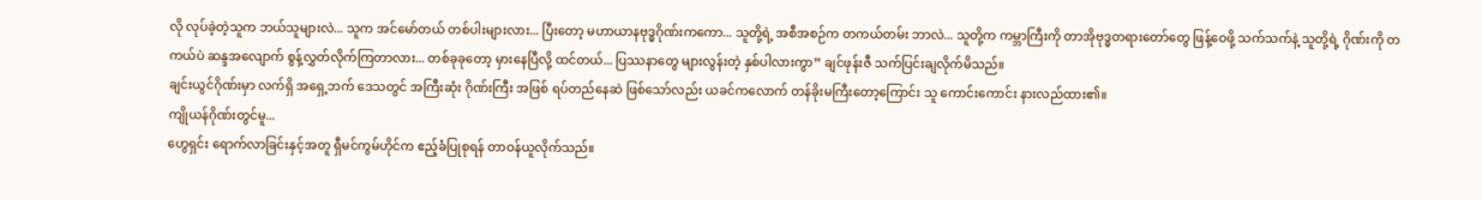လို လုပ်ခဲ့တဲ့သူက ဘယ်သူများလဲ... သူက အင်မော်တယ် တစ်ပါးများလား... ပြီးတော့ မဟာယာနဗုဒ္ဓဂိုဏ်းကကော... သူတို့ရဲ့ အစီအစဉ်က တကယ်တမ်း ဘာလဲ... သူတို့က ကမ္ဘာကြီးကို တာအိုဗုဒ္ဓတရားတော်တွေ ဖြန့်ဝေဖို့ သက်သက်နဲ့ သူတို့ရဲ့ ဂိုဏ်းကို တကယ်ပဲ ဆန္ဒအလျောက် စွန့်လွှတ်လိုက်ကြတာလား... တစ်ခုခုတော့ မှားနေပြီလို့ ထင်တယ်... ပြဿနာတွေ များလွန်းတဲ့ နှစ်ပါလားကွာ” ချင်ဖုန်းဇီ သက်ပြင်းချလိုက်မိသည်။
ချင်းယွင်ဂိုဏ်းမှာ လက်ရှိ အရှေ့ဘက် ဒေသတွင် အကြီးဆုံး ဂိုဏ်းကြီး အဖြစ် ရပ်တည်နေဆဲ ဖြစ်သော်လည်း ယခင်ကလောက် တန်ခိုးမကြီးတော့ကြောင်း သူ ကောင်းကောင်း နားလည်ထား၏။
ကျိုယန်ဂိုဏ်းတွင်မူ...
ဟွေရှင်း ရောက်လာခြင်းနှင့်အတူ ရှီမင်ကွမ်ဟိုင်က ဧည့်ခံပြုစုရန် တာဝန်ယူလိုက်သည်။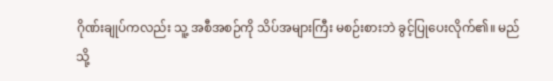ဂိုဏ်းချုပ်ကလည်း သူ့ အစီအစဉ်ကို သိပ်အများကြီး မစဉ်းစားဘဲ ခွင့်ပြုပေးလိုက်၏။ မည်သို့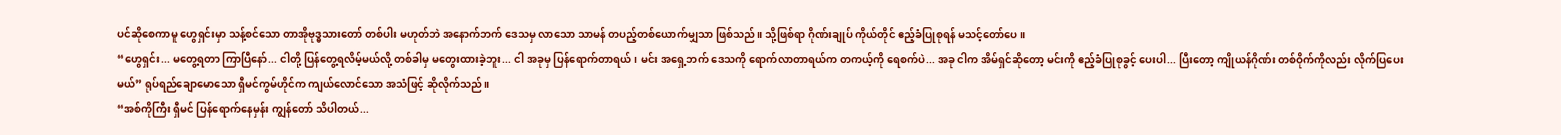ပင်ဆိုစေကာမူ ဟွေရှင်းမှာ သန့်စင်သော တာအိုဗုဒ္ဓသားတော် တစ်ပါး မဟုတ်ဘဲ အနောက်ဘက် ဒေသမှ လာသော သာမန် တပည့်တစ်ယောက်မျှသာ ဖြစ်သည်။ သို့ဖြစ်ရာ ဂိုဏ်းချုပ် ကိုယ်တိုင် ဧည့်ခံပြုစုရန် မသင့်တော်ပေ။
“ဟွေရှင်း... မတွေ့ရတာ ကြာပြီနော်... ငါတို့ ပြန်တွေ့ရလိမ့်မယ်လို့ တစ်ခါမှ မတွေးထားခဲ့ဘူး... ငါ အခုမှ ပြန်ရောက်တာရယ်၊ မင်း အရှေ့ဘက် ဒေသကို ရောက်လာတာရယ်က တကယ့်ကို ရေစက်ပဲ... အခု ငါက အိမ်ရှင်ဆိုတော့ မင်းကို ဧည့်ခံပြုစုခွင့် ပေးပါ... ပြီးတော့ ကျိုယန်ဂိုဏ်း တစ်ဝိုက်ကိုလည်း လိုက်ပြပေးမယ်” ရုပ်ရည်ချောမောသော ရှီမင်ကွမ်ဟိုင်က ကျယ်လောင်သော အသံဖြင့် ဆိုလိုက်သည်။
“အစ်ကိုကြီး ရှီမင် ပြန်ရောက်နေမှန်း ကျွန်တော် သိပါတယ်...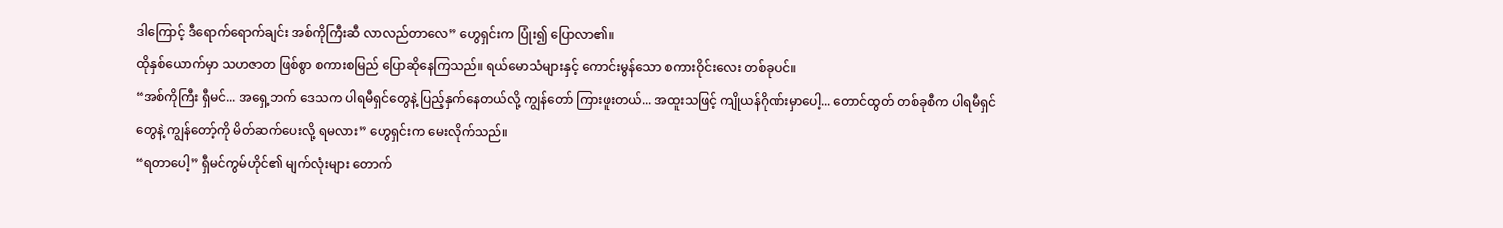ဒါကြောင့် ဒီရောက်ရောက်ချင်း အစ်ကိုကြီးဆီ လာလည်တာလေ” ဟွေရှင်းက ပြုံး၍ ပြောလာ၏။
ထိုနှစ်ယောက်မှာ သဟဇာတ ဖြစ်စွာ စကားစမြည် ပြောဆိုနေကြသည်။ ရယ်မောသံများနှင့် ကောင်းမွန်သော စကားဝိုင်းလေး တစ်ခုပင်။
“အစ်ကိုကြီး ရှီမင်... အရှေ့ဘက် ဒေသက ပါရမီရှင်တွေနဲ့ ပြည့်နှက်နေတယ်လို့ ကျွန်တော် ကြားဖူးတယ်... အထူးသဖြင့် ကျိုယန်ဂိုဏ်းမှာပေါ့... တောင်ထွတ် တစ်ခုစီက ပါရမီရှင်တွေနဲ့ ကျွန်တော့်ကို မိတ်ဆက်ပေးလို့ ရမလား” ဟွေရှင်းက မေးလိုက်သည်။
“ရတာပေါ့” ရှီမင်ကွမ်ဟိုင်၏ မျက်လုံးများ တောက်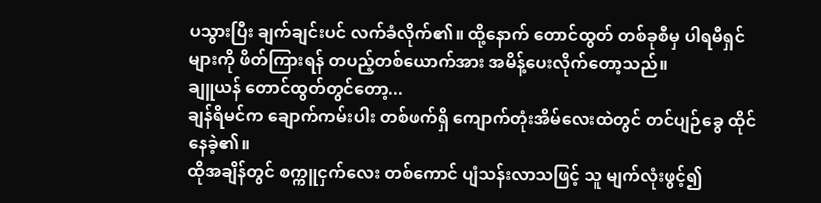ပသွားပြီး ချက်ချင်းပင် လက်ခံလိုက်၏။ ထို့နောက် တောင်ထွတ် တစ်ခုစီမှ ပါရမီရှင်များကို ဖိတ်ကြားရန် တပည့်တစ်ယောက်အား အမိန့်ပေးလိုက်တော့သည်။
ချူယန် တောင်ထွတ်တွင်တော့...
ချန်ရိမင်က ချောက်ကမ်းပါး တစ်ဖက်ရှိ ကျောက်တုံးအိမ်လေးထဲတွင် တင်ပျဉ်ခွေ ထိုင်နေခဲ့၏။
ထိုအချိန်တွင် စက္ကူငှက်လေး တစ်ကောင် ပျံသန်းလာသဖြင့် သူ မျက်လုံးဖွင့်၍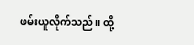ဖမ်းယူလိုက်သည်။ ထို့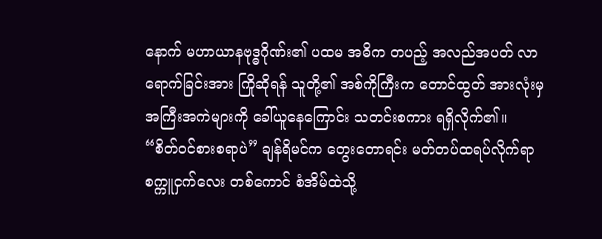နောက် မဟာယာနဗုဒ္ဓဂိုဏ်း၏ ပထမ အဓိက တပည့် အလည်အပတ် လာရောက်ခြင်းအား ကြိုဆိုရန် သူတို့၏ အစ်ကိုကြီးက တောင်ထွတ် အားလုံးမှ အကြီးအကဲများကို ခေါ်ယူနေကြောင်း သတင်းစကား ရရှိလိုက်၏။
“စိတ်ဝင်စားစရာပဲ” ချန်ရိမင်က တွေးတောရင်း မတ်တပ်ထရပ်လိုက်ရာ စက္ကူငှက်လေး တစ်ကောင် စံအိမ်ထဲသို့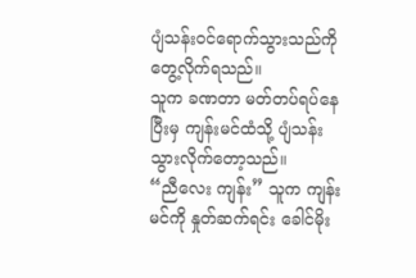ပျံသန်းဝင်ရောက်သွားသည်ကို တွေ့လိုက်ရသည်။
သူက ခဏတာ မတ်တပ်ရပ်နေပြီးမှ ကျန်းမင်ထံသို့ ပျံသန်းသွားလိုက်တော့သည်။
“ညီလေး ကျန်း” သူက ကျန်းမင်ကို နှုတ်ဆက်ရင်း ခေါင်မိုး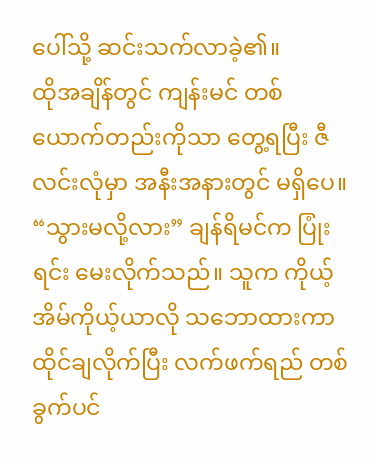ပေါ်သို့ ဆင်းသက်လာခဲ့၏။
ထိုအချိန်တွင် ကျန်းမင် တစ်ယောက်တည်းကိုသာ တွေ့ရပြီး ဇီလင်းလုံမှာ အနီးအနားတွင် မရှိပေ။
“သွားမလို့လား” ချန်ရိမင်က ပြုံးရင်း မေးလိုက်သည်။ သူက ကိုယ့်အိမ်ကိုယ့်ယာလို သဘောထားကာ ထိုင်ချလိုက်ပြီး လက်ဖက်ရည် တစ်ခွက်ပင်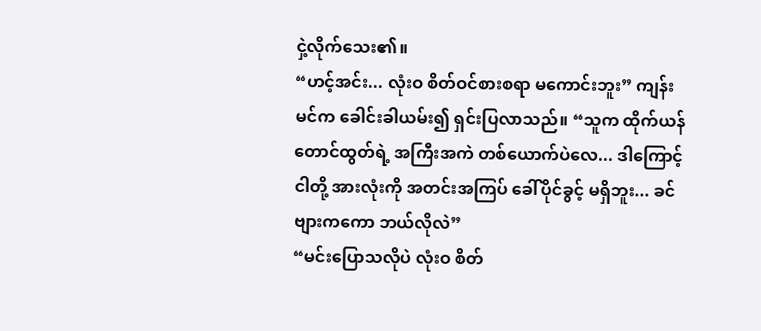ငှဲ့လိုက်သေး၏။
“ဟင့်အင်း... လုံးဝ စိတ်ဝင်စားစရာ မကောင်းဘူး” ကျန်းမင်က ခေါင်းခါယမ်း၍ ရှင်းပြလာသည်။ “သူက ထိုက်ယန် တောင်ထွတ်ရဲ့ အကြီးအကဲ တစ်ယောက်ပဲလေ... ဒါကြောင့် ငါတို့ အားလုံးကို အတင်းအကြပ် ခေါ်ပိုင်ခွင့် မရှိဘူး... ခင်ဗျားကကော ဘယ်လိုလဲ”
“မင်းပြောသလိုပဲ လုံးဝ စိတ်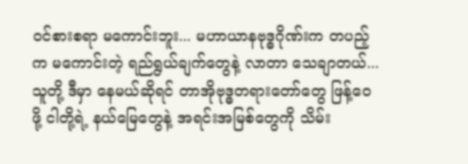ဝင်စားစရာ မကောင်းဘူး... မဟာယာနဗုဒ္ဓဂိုဏ်းက တပည့်က မကောင်းတဲ့ ရည်ရွယ်ချက်တွေနဲ့ လာတာ သေချာတယ်... သူတို့ ဒီမှာ နေမယ်ဆိုရင် တာအိုဗုဒ္ဓတရားတော်တွေ ဖြန့်ဝေဖို့ ငါတို့ရဲ့ နယ်မြေတွေနဲ့ အရင်းအမြစ်တွေကို သိမ်း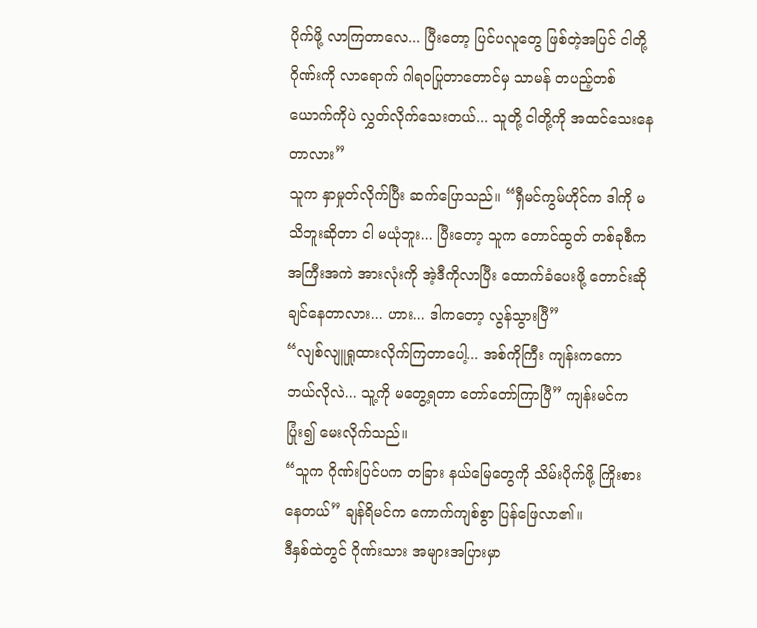ပိုက်ဖို့ လာကြတာလေ... ပြီးတော့ ပြင်ပလူတွေ ဖြစ်တဲ့အပြင် ငါတို့ဂိုဏ်းကို လာရောက် ဂါရဝပြုတာတောင်မှ သာမန် တပည့်တစ်ယောက်ကိုပဲ လွှတ်လိုက်သေးတယ်... သူတို့ ငါတို့ကို အထင်သေးနေတာလား”
သူက နှာမှုတ်လိုက်ပြီး ဆက်ပြောသည်။ “ရှီမင်ကွမ်ဟိုင်က ဒါကို မသိဘူးဆိုတာ ငါ မယုံဘူး... ပြီးတော့ သူက တောင်ထွတ် တစ်ခုစီက အကြီးအကဲ အားလုံးကို အဲ့ဒီကိုလာပြီး ထောက်ခံပေးဖို့ တောင်းဆိုချင်နေတာလား... ဟား... ဒါကတော့ လွန်သွားပြီ”
“လျစ်လျူရှုထားလိုက်ကြတာပေါ့... အစ်ကိုကြီး ကျန်းကကော ဘယ်လိုလဲ... သူ့ကို မတွေ့ရတာ တော်တော်ကြာပြီ” ကျန်းမင်က ပြုံး၍ မေးလိုက်သည်။
“သူက ဂိုဏ်းပြင်ပက တခြား နယ်မြေတွေကို သိမ်းပိုက်ဖို့ ကြိုးစားနေတယ်” ချန်ရိမင်က ကောက်ကျစ်စွာ ပြန်ဖြေလာ၏။
ဒီနှစ်ထဲတွင် ဂိုဏ်းသား အများအပြားမှာ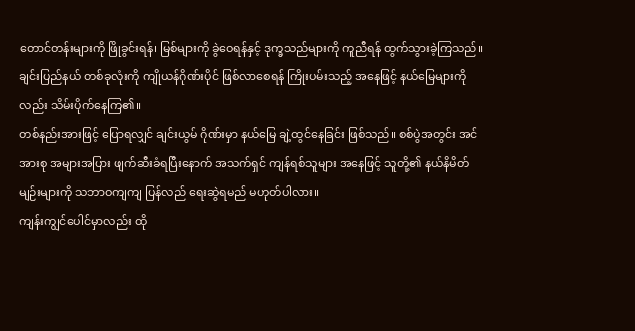တောင်တန်းများကို ဖြိုခွင်းရန်၊ မြစ်များကို ခွဲဝေရန်နှင့် ဒုက္ခသည်များကို ကူညီရန် ထွက်သွားခဲ့ကြသည်။ ချင်းပြည်နယ် တစ်ခုလုံးကို ကျိုယန်ဂိုဏ်းပိုင် ဖြစ်လာစေရန် ကြိုးပမ်းသည့် အနေဖြင့် နယ်မြေများကိုလည်း သိမ်းပိုက်နေကြ၏။
တစ်နည်းအားဖြင့် ပြောရလျှင် ချင်းယွမ် ဂိုဏ်းမှာ နယ်မြေ ချဲ့ထွင်နေခြင်း ဖြစ်သည်။ စစ်ပွဲအတွင်း အင်အားစု အများအပြား ဖျက်ဆီးခံရပြီးနောက် အသက်ရှင် ကျန်ရစ်သူများ အနေဖြင့် သူတို့၏ နယ်နိမိတ်မျဉ်းများကို သဘာဝကျကျ ပြန်လည် ရေးဆွဲရမည် မဟုတ်ပါလား။
ကျန်းကျွင်ပေါင်မှာလည်း ထို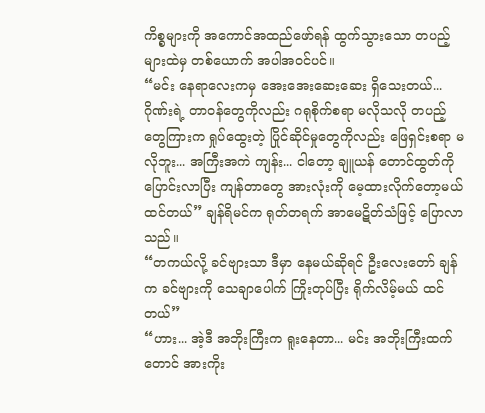ကိစ္စများကို အကောင်အထည်ဖော်ရန် ထွက်သွားသော တပည့်များထဲမှ တစ်ယောက် အပါအဝင်ပင်။
“မင်း နေရာလေးကမှ အေးအေးဆေးဆေး ရှိသေးတယ်... ဂိုဏ်းရဲ့ တာဝန်တွေကိုလည်း ဂရုစိုက်စရာ မလိုသလို တပည့်တွေကြားက ရှုပ်ထွေးတဲ့ ပြိုင်ဆိုင်မှုတွေကိုလည်း ဖြေရှင်းစရာ မလိုဘူး... အကြီးအကဲ ကျန်း... ငါတော့ ချူယန် တောင်ထွတ်ကို ပြောင်းလာပြီး ကျန်တာတွေ အားလုံးကို မေ့ထားလိုက်တော့မယ် ထင်တယ်” ချန်ရိမင်က ရုတ်တရက် အာမေဋိတ်သံဖြင့် ပြောလာသည်။
“တကယ်လို့ ခင်ဗျားသာ ဒီမှာ နေမယ်ဆိုရင် ဦးလေးတော် ချန်က ခင်ဗျားကို သေချာပေါက် ကြိုးတုပ်ပြီး ရိုက်လိမ့်မယ် ထင်တယ်”
“ဟား... အဲ့ဒီ အဘိုးကြီးက ရူးနေတာ... မင်း အဘိုးကြီးထက်တောင် အားကိုး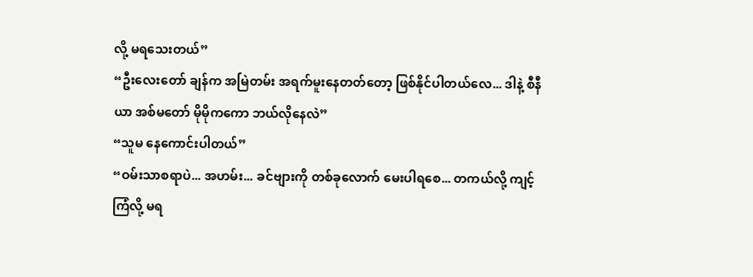လို့ မရသေးတယ်”
“ဦးလေးတော် ချန်က အမြဲတမ်း အရက်မူးနေတတ်တော့ ဖြစ်နိုင်ပါတယ်လေ... ဒါနဲ့ စီနီယာ အစ်မတော် မိုမိုကကော ဘယ်လိုနေလဲ”
“သူမ နေကောင်းပါတယ်”
“ဝမ်းသာစရာပဲ... အဟမ်း... ခင်ဗျားကို တစ်ခုလောက် မေးပါရစေ... တကယ်လို့ ကျင့်ကြံလို့ မရ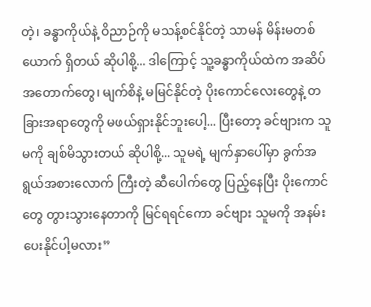တဲ့၊ ခန္ဓာကိုယ်နဲ့ ဝိညာဉ်ကို မသန့်စင်နိုင်တဲ့ သာမန် မိန်းမတစ်ယောက် ရှိတယ် ဆိုပါစို့... ဒါကြောင့် သူ့ခန္ဓာကိုယ်ထဲက အဆိပ်အတောက်တွေ၊ မျက်စိနဲ့ မမြင်နိုင်တဲ့ ပိုးကောင်လေးတွေနဲ့ တခြားအရာတွေကို မဖယ်ရှားနိုင်ဘူးပေါ့... ပြီးတော့ ခင်ဗျားက သူမကို ချစ်မိသွားတယ် ဆိုပါစို့... သူမရဲ့ မျက်နှာပေါ်မှာ ခွက်အရွယ်အစားလောက် ကြီးတဲ့ ဆီပေါက်တွေ ပြည့်နေပြီး ပိုးကောင်တွေ တွားသွားနေတာကို မြင်ရရင်ကော ခင်ဗျား သူမကို အနမ်းပေးနိုင်ပါ့မလား”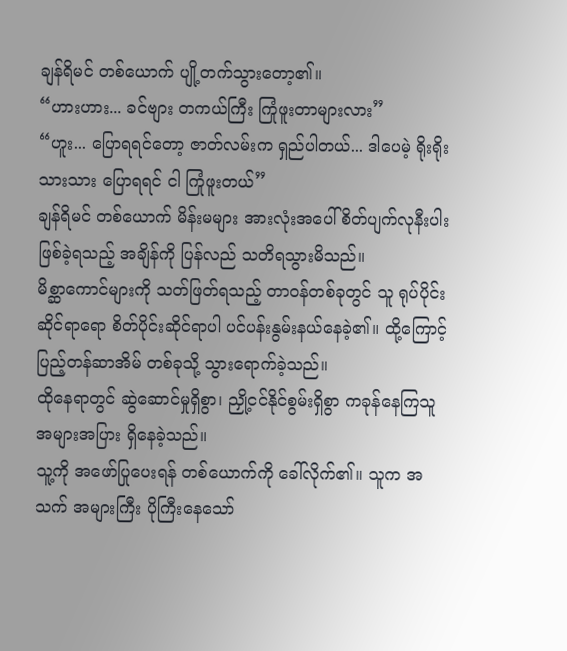ချန်ရိမင် တစ်ယောက် ပျို့တက်သွားတော့၏။
“ဟားဟား... ခင်ဗျား တကယ်ကြီး ကြုံဖူးတာများလား”
“ဟူး... ပြောရရင်တော့ ဇာတ်လမ်းက ရှည်ပါတယ်... ဒါပေမဲ့ ရိုးရိုးသားသား ပြောရရင် ငါ ကြုံဖူးတယ်”
ချန်ရိမင် တစ်ယောက် မိန်းမများ အားလုံးအပေါ် စိတ်ပျက်လုနီးပါး ဖြစ်ခဲ့ရသည့် အချိန်ကို ပြန်လည် သတိရသွားမိသည်။
မိစ္ဆာကောင်များကို သတ်ဖြတ်ရသည့် တာဝန်တစ်ခုတွင် သူ ရုပ်ပိုင်းဆိုင်ရာရော စိတ်ပိုင်းဆိုင်ရာပါ ပင်ပန်းနွမ်းနယ်နေခဲ့၏။ ထို့ကြောင့် ပြည့်တန်ဆာအိမ် တစ်ခုသို့ သွားရောက်ခဲ့သည်။
ထိုနေရာတွင် ဆွဲဆောင်မှုရှိစွာ၊ ညှို့ငင်နိုင်စွမ်းရှိစွာ ကခုန်နေကြသူ အများအပြား ရှိနေခဲ့သည်။
သူ့ကို အဖော်ပြုပေးရန် တစ်ယောက်ကို ခေါ်လိုက်၏။ သူက အသက် အများကြီး ပိုကြီးနေသော်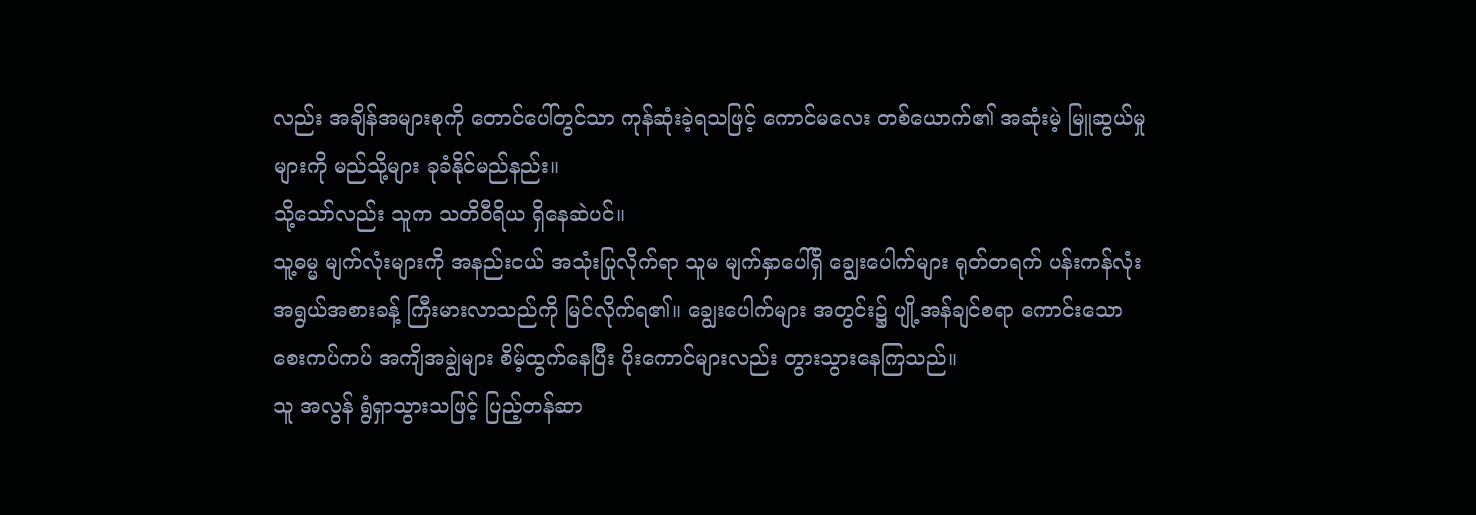လည်း အချိန်အများစုကို တောင်ပေါ်တွင်သာ ကုန်ဆုံးခဲ့ရသဖြင့် ကောင်မလေး တစ်ယောက်၏ အဆုံးမဲ့ မြူဆွယ်မှုများကို မည်သို့များ ခုခံနိုင်မည်နည်း။
သို့သော်လည်း သူက သတိဝီရိယ ရှိနေဆဲပင်။
သူ့ဓမ္မ မျက်လုံးများကို အနည်းငယ် အသုံးပြုလိုက်ရာ သူမ မျက်နှာပေါ်ရှိ ချွေးပေါက်များ ရုတ်တရက် ပန်းကန်လုံး အရွယ်အစားခန့် ကြီးမားလာသည်ကို မြင်လိုက်ရ၏။ ချွေးပေါက်များ အတွင်း၌ ပျို့အန်ချင်စရာ ကောင်းသော စေးကပ်ကပ် အကျိအချွဲများ စိမ့်ထွက်နေပြီး ပိုးကောင်များလည်း တွားသွားနေကြသည်။
သူ အလွန် ရွံရှာသွားသဖြင့် ပြည့်တန်ဆာ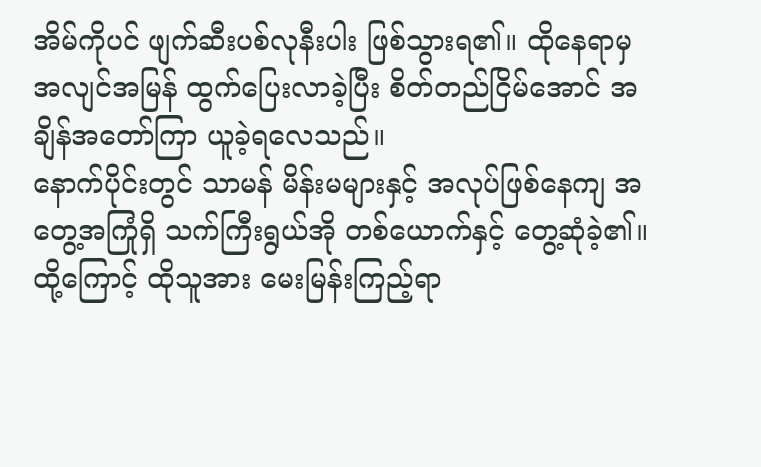အိမ်ကိုပင် ဖျက်ဆီးပစ်လုနီးပါး ဖြစ်သွားရ၏။ ထိုနေရာမှ အလျင်အမြန် ထွက်ပြေးလာခဲ့ပြီး စိတ်တည်ငြိမ်အောင် အချိန်အတော်ကြာ ယူခဲ့ရလေသည်။
နောက်ပိုင်းတွင် သာမန် မိန်းမများနှင့် အလုပ်ဖြစ်နေကျ အတွေ့အကြုံရှိ သက်ကြီးရွယ်အို တစ်ယောက်နှင့် တွေ့ဆုံခဲ့၏။ ထို့ကြောင့် ထိုသူအား မေးမြန်းကြည့်ရာ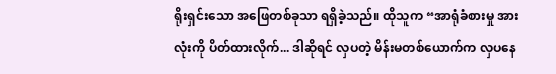ရိုးရှင်းသော အဖြေတစ်ခုသာ ရရှိခဲ့သည်။ ထိုသူက “အာရုံခံစားမှု အားလုံးကို ပိတ်ထားလိုက်... ဒါဆိုရင် လှပတဲ့ မိန်းမတစ်ယောက်က လှပနေ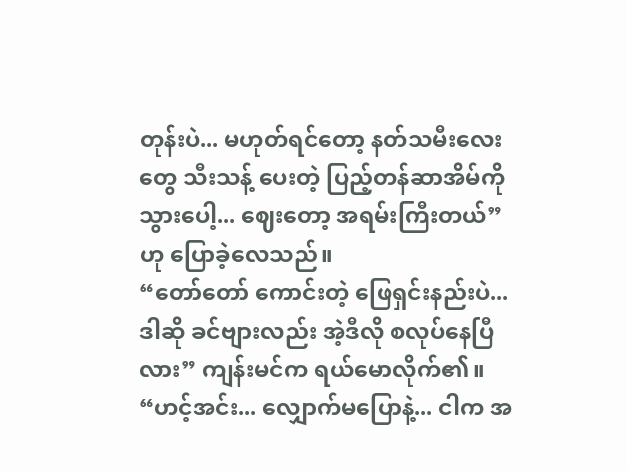တုန်းပဲ... မဟုတ်ရင်တော့ နတ်သမီးလေးတွေ သီးသန့် ပေးတဲ့ ပြည့်တန်ဆာအိမ်ကို သွားပေါ့... ဈေးတော့ အရမ်းကြီးတယ်” ဟု ပြောခဲ့လေသည်။
“တော်တော် ကောင်းတဲ့ ဖြေရှင်းနည်းပဲ... ဒါဆို ခင်ဗျားလည်း အဲ့ဒီလို စလုပ်နေပြီလား” ကျန်းမင်က ရယ်မောလိုက်၏။
“ဟင့်အင်း... လျှောက်မပြောနဲ့... ငါက အ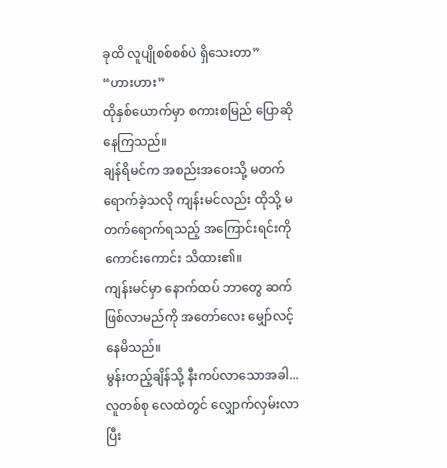ခုထိ လူပျိုစစ်စစ်ပဲ ရှိသေးတာ”
“ဟားဟား”
ထိုနှစ်ယောက်မှာ စကားစမြည် ပြောဆိုနေကြသည်။
ချန်ရိမင်က အစည်းအဝေးသို့ မတက်ရောက်ခဲ့သလို ကျန်းမင်လည်း ထိုသို့ မတက်ရောက်ရသည့် အကြောင်းရင်းကို ကောင်းကောင်း သိထား၏။
ကျန်းမင်မှာ နောက်ထပ် ဘာတွေ ဆက်ဖြစ်လာမည်ကို အတော်လေး မျှော်လင့်နေမိသည်။
မွန်းတည့်ချိန်သို့ နီးကပ်လာသောအခါ...
လူတစ်စု လေထဲတွင် လျှောက်လှမ်းလာပြီး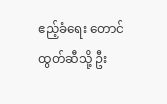ဧည့်ခံရေး တောင်ထွတ်ဆီသို့ ဦး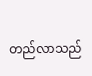တည်လာသည်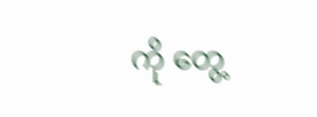ကို တွေ့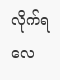လိုက်ရလေ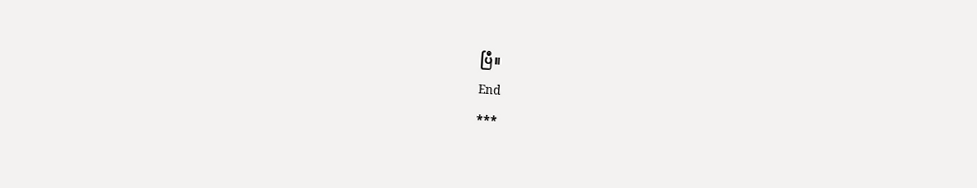ပြီ။
End
***